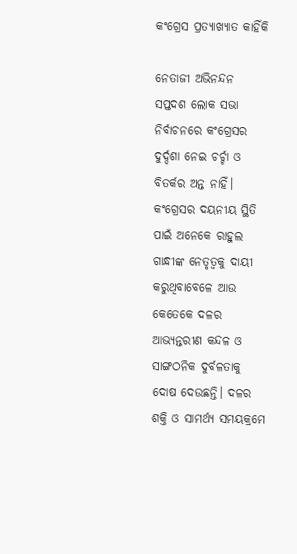କଂଗ୍ରେସ ପ୍ରତ୍ୟାଖ୍ୟାତ କାହିଁକି

ନେତାଜୀ ଅଭିନନ୍ଦନ
ସପ୍ତଦଶ ଲୋକ ସଭା ନିର୍ବାଚନରେ କଂଗ୍ରେସର ଦୁର୍ଦ୍ଦଶା ନେଇ ଚର୍ଚ୍ଚା ଓ ବିତର୍କର ଅନ୍ତ ନାହିଁ। କଂଗ୍ରେସର ଦୟନୀୟ ସ୍ଥିତି ପାଇଁ ଅନେକେ ରାହୁଲ ଗାନ୍ଧୀଙ୍କ ନେତୃତ୍ୱକୁ ଦାୟୀ କରୁଥିବାବେଳେ ଆଉ କେତେକେ ଦଳର ଆଭ୍ୟନ୍ତରୀଣ କନ୍ଦଳ ଓ ସାଙ୍ଗଠନିକ ଦୁର୍ବଳତାକୁ ଦୋଷ ଦେଉଛନ୍ତି। ଦଳର ଶକ୍ତି ଓ ସାମର୍ଥ୍ୟ ସମୟକ୍ରମେ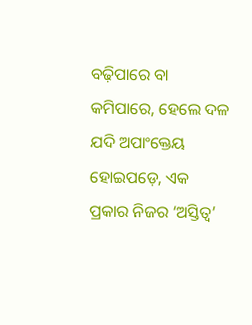ବଢ଼ିପାରେ ବା କମିପାରେ, ହେଲେ ଦଳ ଯଦି ଅପାଂକ୍ତେୟ ହୋଇପଡ଼େ, ଏକ ପ୍ରକାର ନିଜର ‘ଅସ୍ତିତ୍ୱ’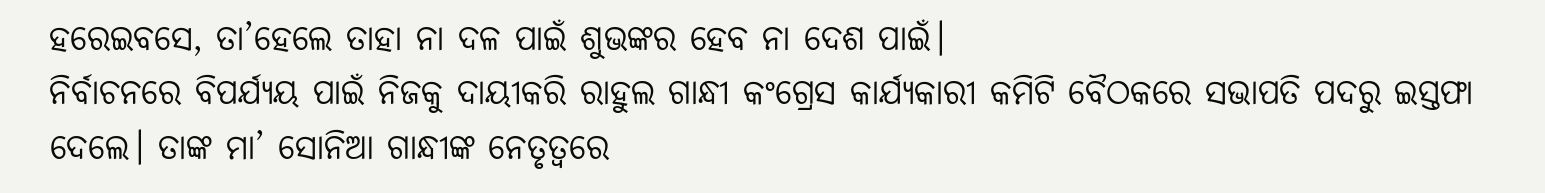ହରେଇବସେ, ତା’ହେଲେ ତାହା ନା ଦଳ ପାଇଁ ଶୁଭଙ୍କର ହେବ ନା ଦେଶ ପାଇଁ।
ନିର୍ବାଚନରେ ବିପର୍ଯ୍ୟୟ ପାଇଁ ନିଜକୁ ଦାୟୀକରି ରାହୁଲ ଗାନ୍ଧୀ କଂଗ୍ରେସ କାର୍ଯ୍ୟକାରୀ କମିଟି ବୈଠକରେ ସଭାପତି ପଦରୁ ଇସ୍ତଫା ଦେଲେ। ତାଙ୍କ ମା’ ସୋନିଆ ଗାନ୍ଧୀଙ୍କ ନେତୃତ୍ୱରେ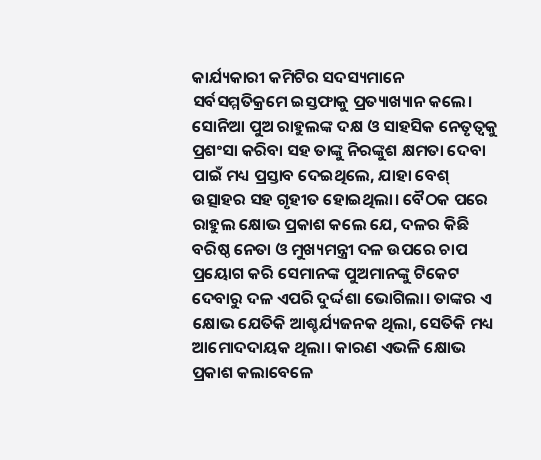କାର୍ଯ୍ୟକାରୀ କମିଟିର ସଦସ୍ୟମାନେ ସର୍ବସମ୍ମତିକ୍ରମେ ଇସ୍ତଫାକୁ ପ୍ରତ୍ୟାଖ୍ୟାନ କଲେ। ସୋନିଆ ପୁଅ ରାହୁଲଙ୍କ ଦକ୍ଷ ଓ ସାହସିକ ନେତୃତ୍ୱକୁ ପ୍ରଶଂସା କରିବା ସହ ତାଙ୍କୁ ନିରଙ୍କୁଶ କ୍ଷମତା ଦେବା ପାଇଁ ମଧ୍ୟ ପ୍ରସ୍ତାବ ଦେଇଥିଲେ, ଯାହା ବେଶ୍‌ ଉତ୍ସାହର ସହ ଗୃହୀତ ହୋଇଥିଲା। ବୈଠକ ପରେ ରାହୁଲ କ୍ଷୋଭ ପ୍ରକାଶ କଲେ ଯେ, ଦଳର କିଛି ବରିଷ୍ଠ ନେତା ଓ ମୁଖ୍ୟମନ୍ତ୍ରୀ ଦଳ ଉପରେ ଚାପ ପ୍ରୟୋଗ କରି ସେମାନଙ୍କ ପୁଅମାନଙ୍କୁ ଟିକେଟ ଦେବାରୁ ଦଳ ଏପରି ଦୁର୍ଦ୍ଦଶା ଭୋଗିଲା। ତାଙ୍କର ଏ କ୍ଷୋଭ ଯେତିକି ଆଶ୍ଚର୍ଯ୍ୟଜନକ ଥିଲା, ସେତିକି ମଧ୍ୟ ଆମୋଦଦାୟକ ଥିଲା। କାରଣ ଏଭଳି କ୍ଷୋଭ ପ୍ରକାଶ କଲାବେଳେ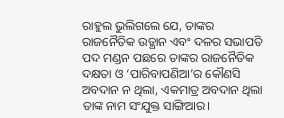ରାହୁଲ ଭୁଲିଗଲେ ଯେ, ତାଙ୍କର ରାଜନୈତିକ ଉତ୍ଥାନ ଏବଂ ଦଳର ସଭାପତି ପଦ ମଣ୍ଡନ ପଛରେ ତାଙ୍କର ରାଜନୈତିକ ଦକ୍ଷତା ଓ ‘ପାରିବାପଣିଆ’ର କୌଣସି ଅବଦାନ ନ ଥିଲା, ଏକମାତ୍ର ଅବଦାନ ଥିଲା ତାଙ୍କ ନାମ ସଂଯୁକ୍ତ ସାଙ୍ଗିଆର।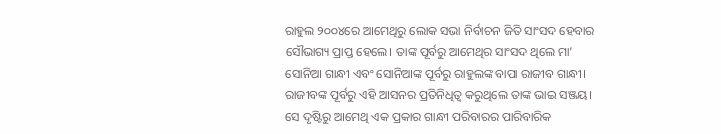ରାହୁଲ ୨୦୦୪ରେ ଆମେଥିରୁ ଲୋକ ସଭା ନିର୍ବାଚନ ଜିତି ସାଂସଦ ହେବାର ସୌଭାଗ୍ୟ ପ୍ରାପ୍ତ ହେଲେ। ତାଙ୍କ ପୂର୍ବରୁ ଆମେଥିର ସାଂସଦ ଥିଲେ ମା’ ସୋନିଆ ଗାନ୍ଧୀ ଏବଂ ସୋନିଆଙ୍କ ପୂର୍ବରୁ ରାହୁଲଙ୍କ ବାପା ରାଜୀବ ଗାନ୍ଧୀ। ରାଜୀବଙ୍କ ପୂର୍ବରୁ ଏହି ଆସନର ପ୍ରତିନିଧିତ୍ୱ କରୁଥିଲେ ତାଙ୍କ ଭାଇ ସଞ୍ଜୟ। ସେ ଦୃଷ୍ଟିରୁ ଆମେଥି ଏକ ପ୍ରକାର ଗାନ୍ଧୀ ପରିବାରର ପାରିବାରିକ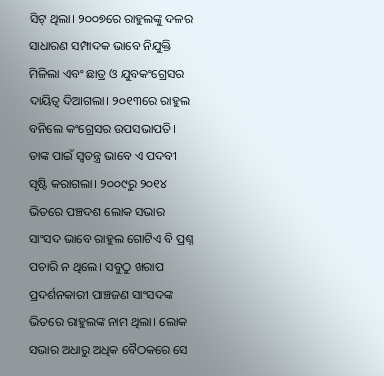ସିଟ୍‌ ଥିଲା। ୨୦୦୭ରେ ରାହୁଲଙ୍କୁ ଦଳର ସାଧାରଣ ସମ୍ପାଦକ ଭାବେ ନିଯୁକ୍ତି ମିଳିଲା ଏବଂ ଛାତ୍ର ଓ ଯୁବକଂଗ୍ରେସର ଦାୟିତ୍ୱ ଦିଆଗଲା। ୨୦୧୩ରେ ରାହୁଲ ବନିଲେ କଂଗ୍ରେସର ଉପସଭାପତି। ତାଙ୍କ ପାଇଁ ସ୍ବତନ୍ତ୍ର ଭାବେ ଏ ପଦବୀ ସୃଷ୍ଟି କରାଗଲା। ୨୦୦୯ରୁ ୨୦୧୪ ଭିତରେ ପଞ୍ଚଦଶ ଲୋକ ସଭାର ସାଂସଦ ଭାବେ ରାହୁଲ ଗୋଟିଏ ବି ପ୍ରଶ୍ନ ପଚାରି ନ ଥିଲେ। ସବୁଠୁ ଖରାପ ପ୍ରଦର୍ଶନକାରୀ ପାଞ୍ଚଜଣ ସାଂସଦଙ୍କ ଭିତରେ ରାହୁଲଙ୍କ ନାମ ଥିଲା। ଲୋକ ସଭାର ଅଧାରୁ ଅଧିକ ବୈଠକରେ ସେ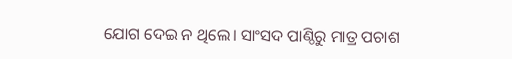ଯୋଗ ଦେଇ ନ ଥିଲେ। ସାଂସଦ ପାଣ୍ଠିରୁ ମାତ୍ର ପଚାଶ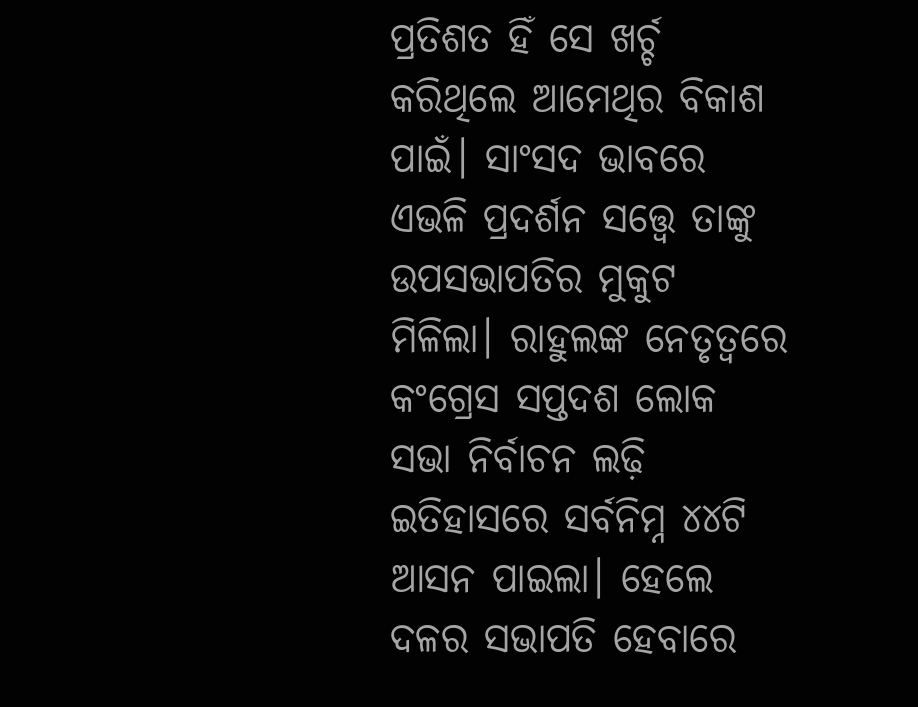ପ୍ରତିଶତ ହିଁ ସେ ଖର୍ଚ୍ଚ କରିଥିଲେ ଆମେଥିର ବିକାଶ ପାଇଁ। ସାଂସଦ ଭାବରେ ଏଭଳି ପ୍ରଦର୍ଶନ ସତ୍ତ୍ୱେ ତାଙ୍କୁ ଉପସଭାପତିର ମୁକୁଟ ମିଳିଲା। ରାହୁଲଙ୍କ ନେତୃତ୍ୱରେ କଂଗ୍ରେସ ସପ୍ତଦଶ ଲୋକ ସଭା ନିର୍ବାଚନ ଲଢ଼ି ଇତିହାସରେ ସର୍ବନିମ୍ନ ୪୪ଟି ଆସନ ପାଇଲା। ହେଲେ ଦଳର ସଭାପତି ହେବାରେ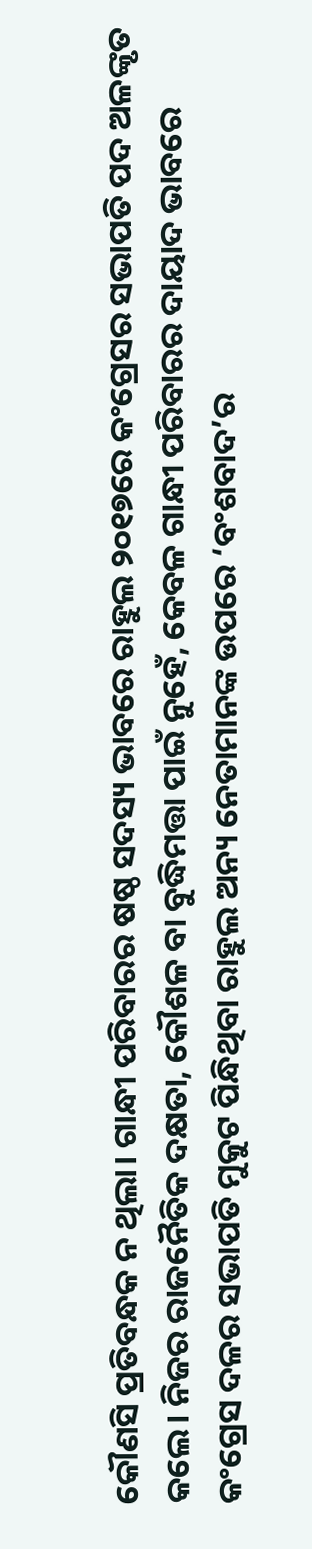କୌଣସି ପ୍ରତିବନ୍ଧକ ନ ଥିଲା। ଗାନ୍ଧୀ ପରିବାରର ଷଷ୍ଠ ସଦସ୍ୟ ଭାବରେ ରାହୁଲ ୨୦୧୭ରେ କଂଗ୍ରେସର ସଭାପତି ପଦ ଅଳଙ୍କୃତ କଲେ। ନିଜର ରାଜନୈତିକ ଦକ୍ଷତା, କୌଶଳ ବା ବୁଦ୍ଧିମତ୍ତା ପାଇଁ ନୁହେଁ, କେବଳ ଗାନ୍ଧୀ ପରିବାରର ଦାୟାଦ ଭାବରେ କଂଗ୍ରେସ ଦଳର ସଭାପତି ମୁକୁଟ ପିନ୍ଧିଥିବା ରାହୁଲ ଅନ୍ୟ ନେତାମାନଙ୍କ ଉପରେ ‘ବଂଶବାଦ’ର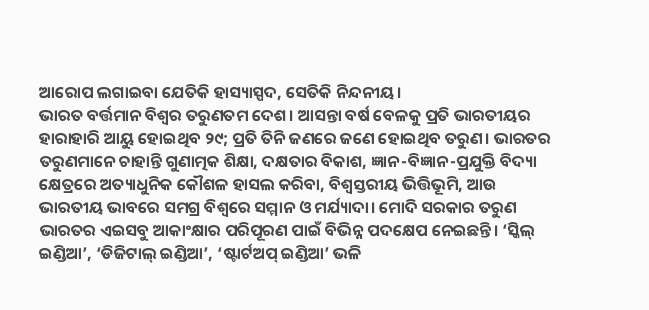ଆରୋପ ଲଗାଇବା ଯେତିକି ହାସ୍ୟାସ୍ପଦ, ସେତିକି ନିନ୍ଦନୀୟ।
ଭାରତ ବର୍ତ୍ତମାନ ବିଶ୍ୱର ତରୁଣତମ ଦେଶ। ଆସନ୍ତା ବର୍ଷ ବେଳକୁ ପ୍ରତି ଭାରତୀୟର ହାରାହାରି ଆୟୁ ହୋଇଥିବ ୨୯; ପ୍ରତି ତିନି ଜଣରେ ଜଣେ ହୋଇଥିବ ତରୁଣ। ଭାରତର ତରୁଣମାନେ ଚାହାନ୍ତି ଗୁଣାତ୍ମକ ଶିକ୍ଷା, ଦକ୍ଷତାର ବିକାଶ, ଜ୍ଞାନ-ବିଜ୍ଞାନ-ପ୍ରଯୁକ୍ତି ବିଦ୍ୟା କ୍ଷେତ୍ରରେ ଅତ୍ୟାଧୁନିକ କୌଶଳ ହାସଲ କରିବା, ବିଶ୍ୱସ୍ତରୀୟ ଭିତ୍ତିଭୂମି, ଆଉ ଭାରତୀୟ ଭାବରେ ସମଗ୍ର ବିଶ୍ୱରେ ସମ୍ମାନ ଓ ମର୍ଯ୍ୟାଦା। ମୋଦି ସରକାର ତରୁଣ ଭାରତର ଏଇସବୁ ଆକାଂକ୍ଷାର ପରିପୂରଣ ପାଇଁ ବିଭିନ୍ନ ପଦକ୍ଷେପ ନେଇଛନ୍ତି। ‘ସ୍କିଲ୍‌ ଇଣ୍ଡିଆ’, ‘ଡିଜିଟାଲ୍‌ ଇଣ୍ଡିଆ’, ‘ଷ୍ଟାର୍ଟଅପ୍‌ ଇଣ୍ଡିଆ’ ଭଳି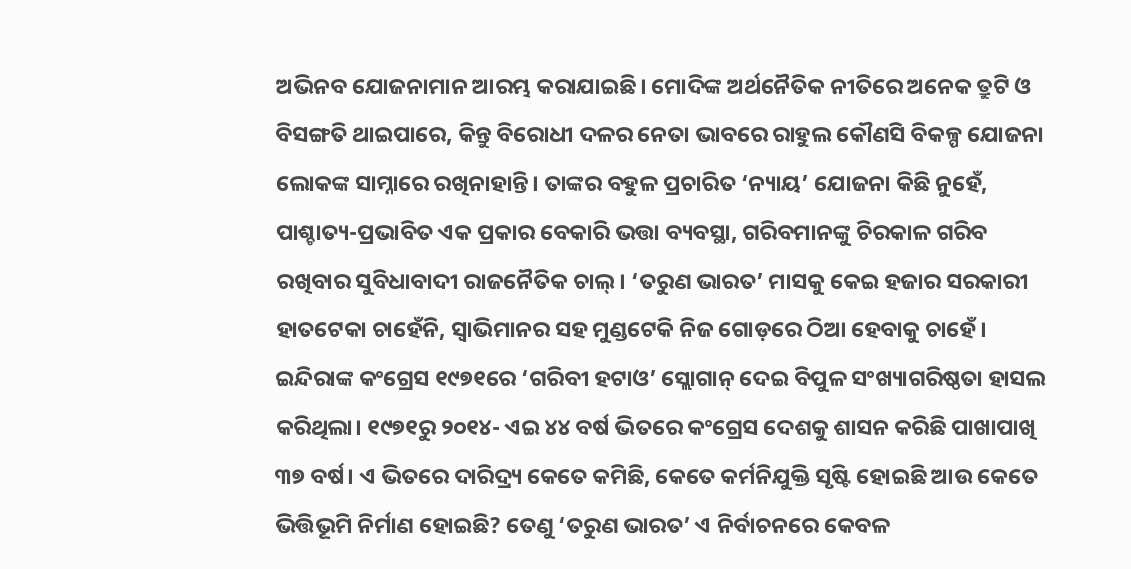ଅଭିନବ ଯୋଜନାମାନ ଆରମ୍ଭ କରାଯାଇଛି। ମୋଦିଙ୍କ ଅର୍ଥନୈତିକ ନୀତିରେ ଅନେକ ତ୍ରୁଟି ଓ ବିସଙ୍ଗତି ଥାଇପାରେ, କିନ୍ତୁ ବିରୋଧୀ ଦଳର ନେତା ଭାବରେ ରାହୁଲ କୌଣସି ବିକଳ୍ପ ଯୋଜନା ଲୋକଙ୍କ ସାମ୍ନାରେ ରଖିନାହାନ୍ତି। ତାଙ୍କର ବହୁଳ ପ୍ରଚାରିତ ‘ନ୍ୟାୟ’ ଯୋଜନା କିଛି ନୁହେଁ, ପାଶ୍ଚାତ୍ୟ-ପ୍ରଭାବିତ ଏକ ପ୍ରକାର ବେକାରି ଭତ୍ତା ବ୍ୟବସ୍ଥା, ଗରିବମାନଙ୍କୁ ଚିରକାଳ ଗରିବ ରଖିବାର ସୁବିଧାବାଦୀ ରାଜନୈତିକ ଚାଲ୍‌। ‘ତରୁଣ ଭାରତ’ ମାସକୁ କେଇ ହଜାର ସରକାରୀ ହାତଟେକା ଚାହେଁନି, ସ୍ବାଭିମାନର ସହ ମୁଣ୍ଡଟେକି ନିଜ ଗୋଡ଼ରେ ଠିଆ ହେବାକୁ ଚାହେଁ। ଇନ୍ଦିରାଙ୍କ କଂଗ୍ରେସ ୧୯୭୧ରେ ‘ଗରିବୀ ହଟାଓ’ ସ୍ଲୋଗାନ୍‌ ଦେଇ ବିପୁଳ ସଂଖ୍ୟାଗରିଷ୍ଠତା ହାସଲ କରିଥିଲା। ୧୯୭୧ରୁ ୨୦୧୪- ଏଇ ୪୪ ବର୍ଷ ଭିତରେ କଂଗ୍ରେସ ଦେଶକୁ ଶାସନ କରିଛି ପାଖାପାଖି ୩୭ ବର୍ଷ। ଏ ଭିତରେ ଦାରିଦ୍ର୍ୟ କେତେ କମିଛି, କେତେ କର୍ମନିଯୁକ୍ତି ସୃଷ୍ଟି ହୋଇଛି ଆଉ କେତେ ଭିତ୍ତିଭୂମି ନିର୍ମାଣ ହୋଇଛି? ତେଣୁ ‘ତରୁଣ ଭାରତ’ ଏ ନିର୍ବାଚନରେ କେବଳ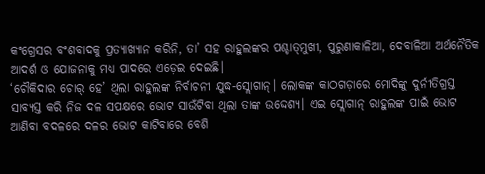କଂଗ୍ରେସର ବଂଶବାଦକୁ ପ୍ରତ୍ୟାଖ୍ୟାନ କରିନି, ତା’ ସହ ରାହୁଲଙ୍କର ପଶ୍ଚାତ୍‌ମୁଖୀ, ପୁରୁଣାକାଳିଆ, ଦେବାଳିଆ ଅର୍ଥନୈତିକ ଆଦର୍ଶ ଓ ଯୋଜନାକୁ ମଧ୍ୟ ପାଦରେ ଏଡ଼େଇ ଦେଇଛି।
‘ଚୌକିଦାର ଚୋର୍‌ ହେ’ ଥିଲା ରାହୁଲଙ୍କ ନିର୍ବାଚନୀ ଯୁଦ୍ଧ-ସ୍ଲୋଗାନ୍‌। ଲୋକଙ୍କ କାଠଗଡ଼ାରେ ମୋଦିଙ୍କୁ ଦୁର୍ନୀତିଗ୍ରସ୍ତ ସାବ୍ୟସ୍ତ କରି ନିଜ ଦଳ ସପକ୍ଷରେ ଭୋଟ ସାଉଁଟିବା ଥିଲା ତାଙ୍କ ଉଦ୍ଦେଶ୍ୟ। ଏଇ ସ୍ଲୋଗାନ୍‌ ରାହୁଲଙ୍କ ପାଇଁ ଭୋଟ ଆଣିବା ବଦଳରେ ଦଳର ଭୋଟ କାଟିବାରେ ବେଶି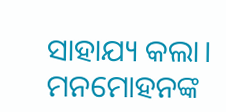ସାହାଯ୍ୟ କଲା। ମନମୋହନଙ୍କ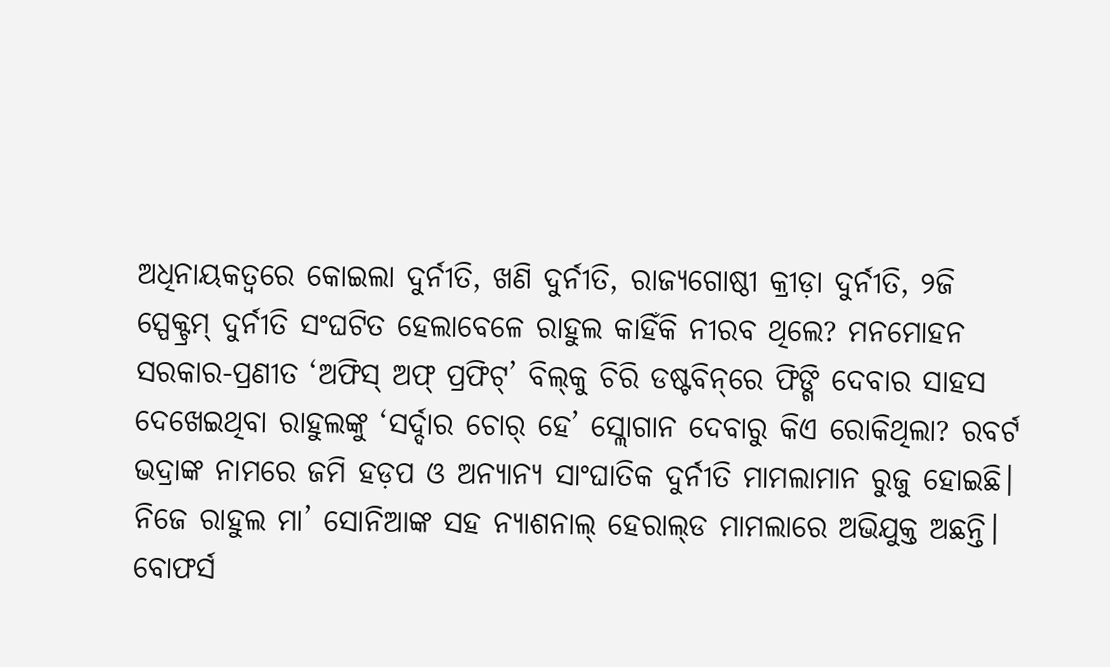ଅଧିନାୟକତ୍ୱରେ କୋଇଲା ଦୁର୍ନୀତି, ଖଣି ଦୁର୍ନୀତି, ରାଜ୍ୟଗୋଷ୍ଠୀ କ୍ରୀଡ଼ା ଦୁର୍ନୀତି, ୨ଜି ସ୍ପେକ୍ଟ୍ରମ୍‌ ଦୁର୍ନୀତି ସଂଘଟିତ ହେଲାବେଳେ ରାହୁଲ କାହିଁକି ନୀରବ ଥିଲେ? ମନମୋହନ ସରକାର-ପ୍ରଣୀତ ‘ଅଫିସ୍‌ ଅଫ୍‌ ପ୍ରଫିଟ୍‌’ ବିଲ୍‌କୁ ଚିରି ଡଷ୍ଟବିନ୍‌ରେ ଫିଙ୍ଗି ଦେବାର ସାହସ ଦେଖେଇଥିବା ରାହୁଲଙ୍କୁ ‘ସର୍ଦ୍ଦାର ଚୋର୍‌ ହେ’ ସ୍ଲୋଗାନ ଦେବାରୁ କିଏ ରୋକିଥିଲା? ରବର୍ଟ ଭଦ୍ରାଙ୍କ ନାମରେ ଜମି ହଡ଼ପ ଓ ଅନ୍ୟାନ୍ୟ ସାଂଘାତିକ ଦୁର୍ନୀତି ମାମଲାମାନ ରୁଜୁ ହୋଇଛି। ନିଜେ ରାହୁଲ ମା’ ସୋନିଆଙ୍କ ସହ ନ୍ୟାଶନାଲ୍‌ ହେରାଲ୍‌ଡ ମାମଲାରେ ଅଭିଯୁକ୍ତ ଅଛନ୍ତି। ବୋଫର୍ସ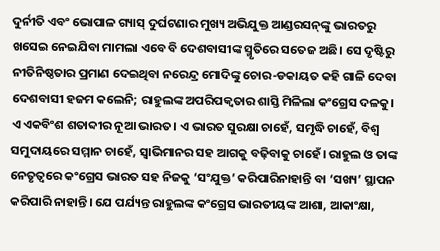ଦୁର୍ନୀତି ଏବଂ ଭୋପାଳ ଗ୍ୟାସ୍‌ ଦୁର୍ଘଟଣାର ମୁଖ୍ୟ ଅଭିଯୁକ୍ତ ଆଣ୍ଡରସନ୍‌ଙ୍କୁ ଭାରତରୁ ଖସେଇ ନେଇଯିବା ମାମଲା ଏବେ ବି ଦେଶବାସୀଙ୍କ ସ୍ମୃତିରେ ସତେଜ ଅଛି। ସେ ଦୃଷ୍ଟିରୁ ନୀତିନିଷ୍ଠତାର ପ୍ରମାଣ ଦେଇଥିବା ନରେନ୍ଦ୍ର ମୋଦିଙ୍କୁ ଚୋର-ଡକାୟତ କହି ଗାଳି ଦେବା ଦେଶବାସୀ ହଜମ କଲେନି; ରାହୁଲଙ୍କ ଅପରିପକ୍ୱତାର ଶାସ୍ତି ମିଳିଲା କଂଗ୍ରେସ ଦଳକୁ।
ଏ ଏକବିଂଶ ଶତାବ୍ଦୀର ନୂଆ ଭାରତ। ଏ ଭାରତ ସୁରକ୍ଷା ଚାହେଁ, ସମୃଦ୍ଧି ଚାହେଁ, ବିଶ୍ୱ ସମୁଦାୟରେ ସମ୍ମାନ ଚାହେଁ, ସ୍ବାଭିମାନର ସହ ଆଗକୁ ବଢ଼ିବାକୁ ଚାହେଁ। ରାହୁଲ ଓ ତାଙ୍କ ନେତୃତ୍ୱରେ କଂଗ୍ରେସ ଭାରତ ସହ ନିଜକୁ ‘ସଂଯୁକ୍ତ’ କରିପାରିନାହାନ୍ତି ବା ‘ସଖ୍ୟ’ ସ୍ଥାପନ କରିପାରି ନାହାନ୍ତି। ଯେ ପର୍ଯ୍ୟନ୍ତ ରାହୁଲଙ୍କ କଂଗ୍ରେସ ଭାରତୀୟଙ୍କ ଆଶା, ଆକାଂକ୍ଷା,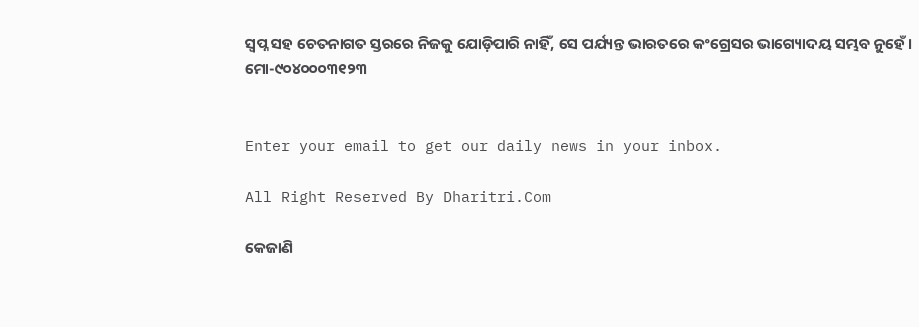ସ୍ବପ୍ନ ସହ ଚେତନାଗତ ସ୍ତରରେ ନିଜକୁ ଯୋଡ଼ିପାରି ନାହିଁ, ସେ ପର୍ଯ୍ୟନ୍ତ ଭାରତରେ କଂଗ୍ରେସର ଭାଗ୍ୟୋଦୟ ସମ୍ଭବ ନୁହେଁ।
ମୋ-୯୦୪୦୦୦୩୧୨୩


Enter your email to get our daily news in your inbox.

All Right Reserved By Dharitri.Com

କେଜାଣି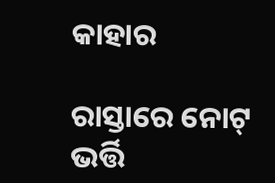କାହାର

ରାସ୍ତାରେ ନୋଟ୍‌ ଭର୍ତ୍ତି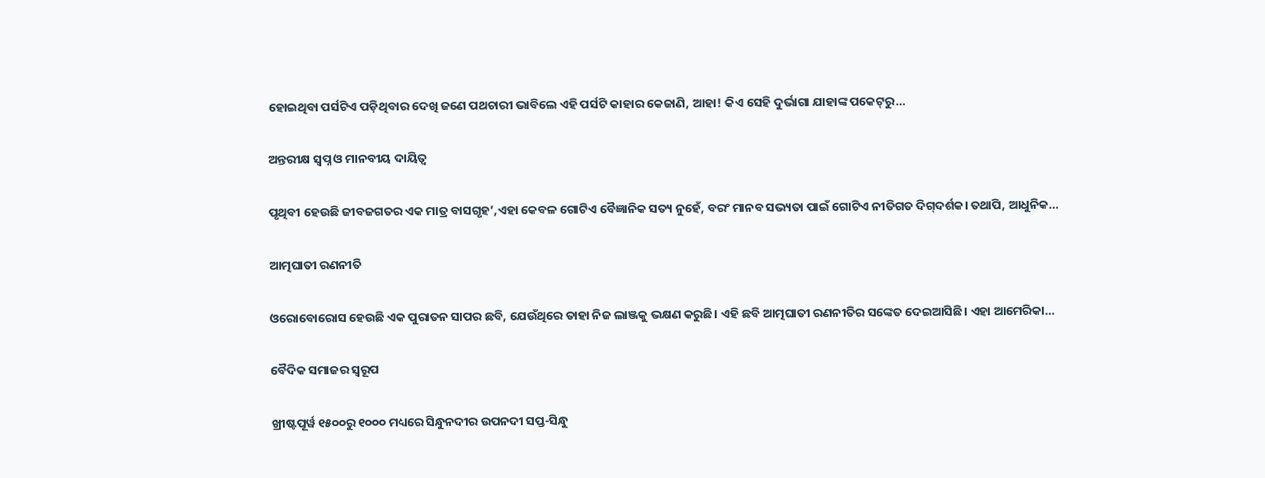ହୋଇଥିବା ପର୍ସଟିଏ ପଡ଼ିଥିବାର ଦେଖି ଜଣେ ପଥଚାରୀ ଭାବିଲେ ଏହି ପର୍ସଟି କାହାର କେଜାଣି, ଆହା! କିଏ ସେହି ଦୁର୍ଭାଗା ଯାହାଙ୍କ ପକେଟ୍‌ରୁ…

ଅନ୍ତରୀକ୍ଷ ସ୍ବପ୍ନ ଓ ମାନବୀୟ ଦାୟିତ୍ୱ

ପୃଥିବୀ ହେଉଛି ଜୀବଜଗତର ଏକ ମାତ୍ର ବାସଗୃହ’,ଏହା କେବଳ ଗୋଟିଏ ବୈଜ୍ଞାନିକ ସତ୍ୟ ନୁହେଁ, ବରଂ ମାନବ ସଭ୍ୟତା ପାଇଁ ଗୋଟିଏ ନୀତିଗତ ଦିଗ୍‌ଦର୍ଶକ। ତଥାପି, ଆଧୁନିକ…

ଆତ୍ମଘାତୀ ରଣନୀତି

ଓରୋବୋରୋସ ହେଉଛି ଏକ ପୁରାତନ ସାପର ଛବି, ଯେଉଁଥିରେ ତାହା ନିଜ ଲାଞ୍ଜକୁ ଭକ୍ଷଣ କରୁଛି। ଏହି ଛବି ଆତ୍ମଘାତୀ ରଣନୀତିର ସଙ୍କେତ ଦେଇଆସିଛି। ଏହା ଆମେରିକା…

ବୈଦିକ ସମାଜର ସ୍ୱରୂପ

ଖ୍ରୀଷ୍ଟପୂର୍ୱ ୧୫୦୦ରୁ ୧୦୦୦ ମଧ୍ୟରେ ସିନ୍ଧୁନଦୀର ଉପନଦୀ ସପ୍ତ-ସିନ୍ଧୁ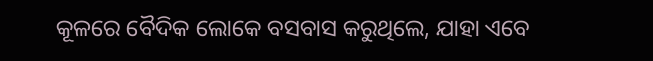କୂଳରେ ବୈଦିକ ଲୋକେ ବସବାସ କରୁଥିଲେ, ଯାହା ଏବେ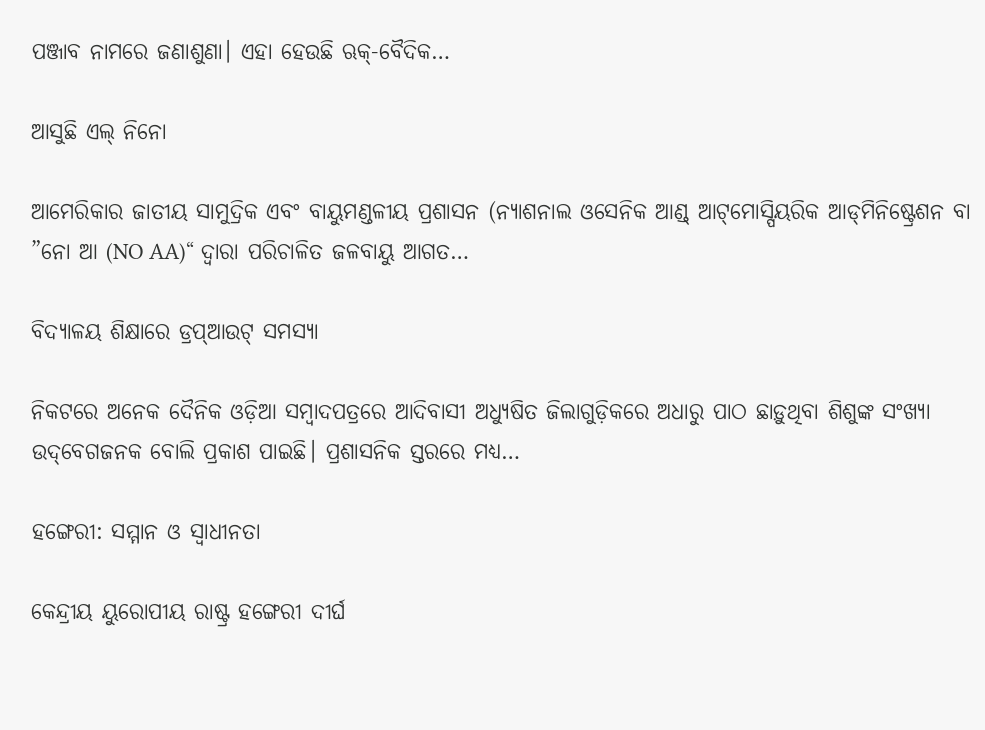ପଞ୍ଜାବ ନାମରେ ଜଣାଶୁଣା। ଏହା ହେଉଛି ଋକ୍‌-ବୈଦିକ…

ଆସୁଛି ଏଲ୍‌ ନିନୋ

ଆମେରିକାର ଜାତୀୟ ସାମୁଦ୍ରିକ ଏବଂ ବାୟୁମଣ୍ଡଳୀୟ ପ୍ରଶାସନ (ନ୍ୟାଶନାଲ ଓସେନିକ ଆଣ୍ଡ୍‌ ଆଟ୍‌ମୋସ୍ପିୟରିକ ଆଡ୍‌ମିନିଷ୍ଟ୍ରେଶନ ବା ”ନୋ ଆ (NO AA)“ ଦ୍ୱାରା ପରିଚାଳିତ ଜଳବାୟୁ ଆଗତ…

ବିଦ୍ୟାଳୟ ଶିକ୍ଷାରେ ଡ୍ରପ୍‌ଆଉଟ୍‌ ସମସ୍ୟା

ନିକଟରେ ଅନେକ ଦୈନିକ ଓଡ଼ିଆ ସମ୍ବାଦପତ୍ରରେ ଆଦିବାସୀ ଅଧ୍ୟୁଷିତ ଜିଲାଗୁଡ଼ିକରେ ଅଧାରୁ ପାଠ ଛାଡ଼ୁଥିବା ଶିଶୁଙ୍କ ସଂଖ୍ୟା ଉଦ୍‌ବେଗଜନକ ବୋଲି ପ୍ରକାଶ ପାଇଛି। ପ୍ରଶାସନିକ ସ୍ତରରେ ମଧ୍ୟ…

ହଙ୍ଗେରୀ: ସମ୍ମାନ ଓ ସ୍ବାଧୀନତା

କେନ୍ଦ୍ରୀୟ ୟୁରୋପୀୟ ରାଷ୍ଟ୍ର ହଙ୍ଗେରୀ ଦୀର୍ଘ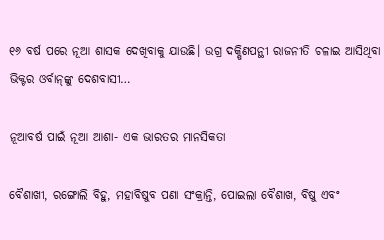୧୬ ବର୍ଷ ପରେ ନୂଆ ଶାସକ ଦେଖିବାକୁ ଯାଉଛି। ଉଗ୍ର ଦକ୍ଷିଣପନ୍ଥୀ ରାଜନୀତି ଚଳାଇ ଆସିଥିବା ଭିକ୍ଟର ଓର୍ବାନ୍‌ଙ୍କୁ ଦେଶବାସୀ…

ନୂଆବର୍ଷ ପାଇଁ ନୂଆ ଆଶା- ଏକ ଭାରତର ମାନସିକତା

ବୈଶାଖୀ, ରଙ୍ଗୋଲି ବିହୁ, ମହାବିଷୁବ ପଣା ସଂକ୍ରାନ୍ତି, ପୋଇଲା ବୈଶାଖ, ବିଷୁ ଏବଂ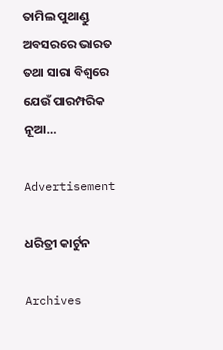ତାମିଲ ପୁଥାଣ୍ଡୁ ଅବସରରେ ଭାରତ ତଥା ସାରା ବିଶ୍ୱରେ ଯେଉଁ ପାରମ୍ପରିକ ନୂଆ…

Advertisement

ଧରିତ୍ରୀ କାର୍ଟୁନ

Archives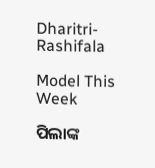Dharitri-Rashifala

Model This Week

ପିଲାଙ୍କ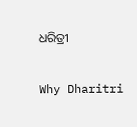ଧରିତ୍ରୀ

Why Dharitri